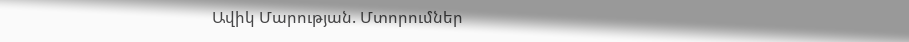Ավիկ Մարության. Մտորումներ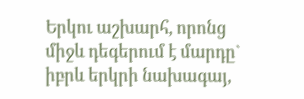Երկու աշխարհ, որոնց միջև դեգերում է մարդը` իբրև երկրի նախագայ,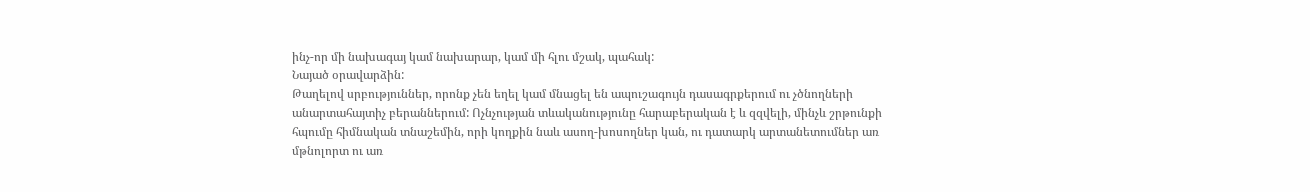ինչ-որ մի նախագայ կամ նախարար, կամ մի հլու մշակ, պահակ:
Նայած օրավարձին:
Թաղելով սրբություններ, որոնք չեն եղել կամ մնացել են ապուշագույն դասագրքերում ու չծնողների անարտահայտիչ բերաններում: Ոչնչության տևականությունը հարաբերական է և զզվելի, մինչև շրթունքի հպումը հիմնական տնաշեմին, որի կողքին նաև ասող-խոսողներ կան, ու դատարկ արտանետումներ առ մթնոլորտ ու առ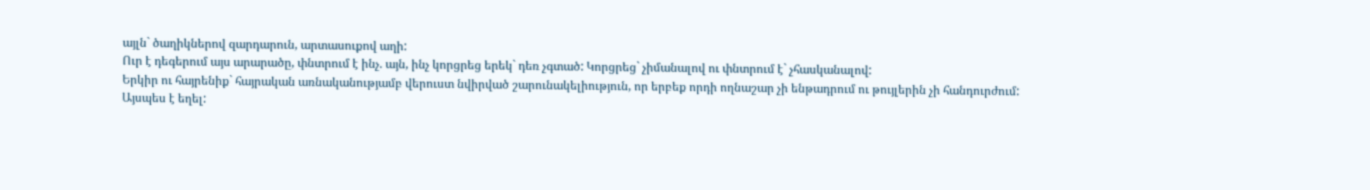այլն` ծաղիկներով զարդարուն, արտասուքով աղի:
Ուր է դեգերում այս արարածը, փնտրում է ինչ. այն, ինչ կորցրեց երեկ` դեռ չգտած: Կորցրեց` չիմանալով ու փնտրում է` չհասկանալով:
Երկիր ու հայրենիք` հայրական առնականությամբ վերուստ նվիրված շարունակելիություն, որ երբեք որդի ողնաշար չի ենթադրում ու թույլերին չի հանդուրժում:
Այսպես է եղել: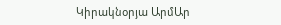Կիրակնօրյա ԱրմԱր